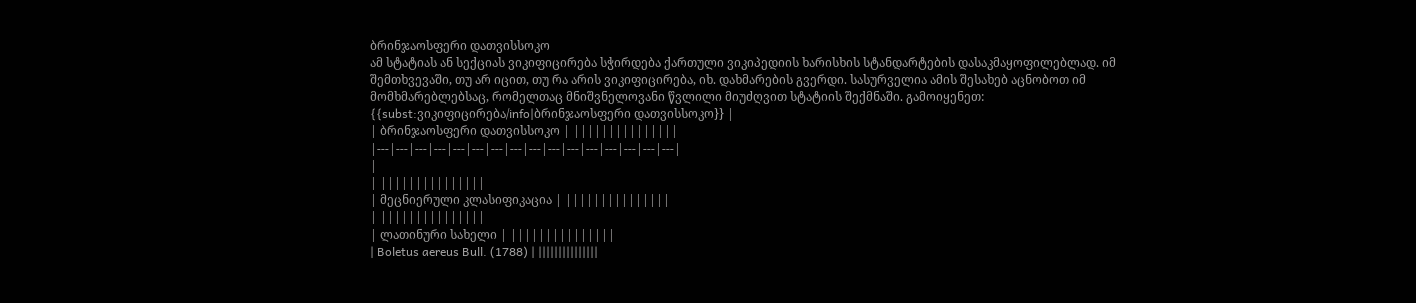ბრინჯაოსფერი დათვისსოკო
ამ სტატიას ან სექციას ვიკიფიცირება სჭირდება ქართული ვიკიპედიის ხარისხის სტანდარტების დასაკმაყოფილებლად. იმ შემთხვევაში, თუ არ იცით, თუ რა არის ვიკიფიცირება, იხ. დახმარების გვერდი. სასურველია ამის შესახებ აცნობოთ იმ მომხმარებლებსაც, რომელთაც მნიშვნელოვანი წვლილი მიუძღვით სტატიის შექმნაში. გამოიყენეთ: {{subst:ვიკიფიცირება/info|ბრინჯაოსფერი დათვისსოკო}} |
| ბრინჯაოსფერი დათვისსოკო | |||||||||||||||
|---|---|---|---|---|---|---|---|---|---|---|---|---|---|---|---|
|
| |||||||||||||||
| მეცნიერული კლასიფიკაცია | |||||||||||||||
| |||||||||||||||
| ლათინური სახელი | |||||||||||||||
| Boletus aereus Bull. (1788) | |||||||||||||||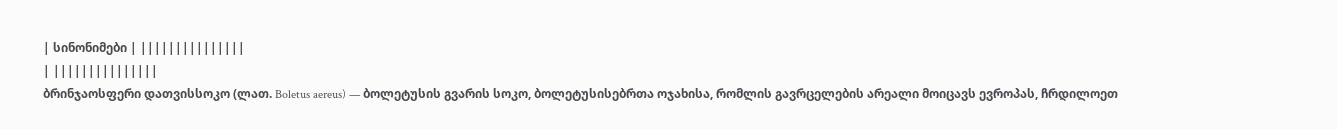| სინონიმები | |||||||||||||||
| |||||||||||||||
ბრინჯაოსფერი დათვისსოკო (ლათ. Boletus aereus) — ბოლეტუსის გვარის სოკო, ბოლეტუსისებრთა ოჯახისა, რომლის გავრცელების არეალი მოიცავს ევროპას, ჩრდილოეთ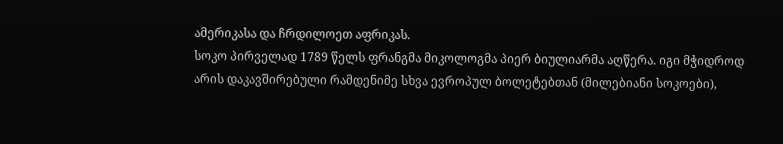ამერიკასა და ჩრდილოეთ აფრიკას.
სოკო პირველად 1789 წელს ფრანგმა მიკოლოგმა პიერ ბიულიარმა აღწერა. იგი მჭიდროდ არის დაკავშირებული რამდენიმე სხვა ევროპულ ბოლეტებთან (მილებიანი სოკოები),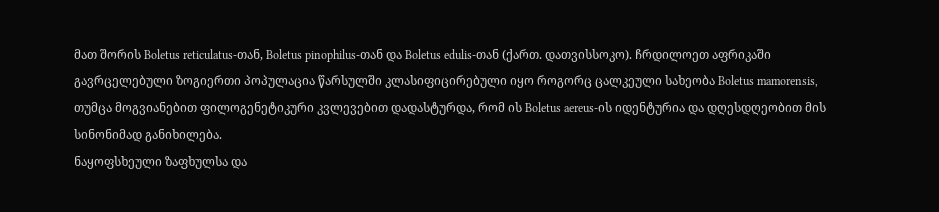მათ შორის Boletus reticulatus-თან, Boletus pinophilus-თან და Boletus edulis-თან (ქართ. დათვისსოკო). ჩრდილოეთ აფრიკაში გავრცელებული ზოგიერთი პოპულაცია წარსულში კლასიფიცირებული იყო როგორც ცალკეული სახეობა Boletus mamorensis, თუმცა მოგვიანებით ფილოგენეტიკური კვლევებით დადასტურდა, რომ ის Boletus aereus-ის იდენტურია და დღესდღეობით მის სინონიმად განიხილება.
ნაყოფსხეული ზაფხულსა და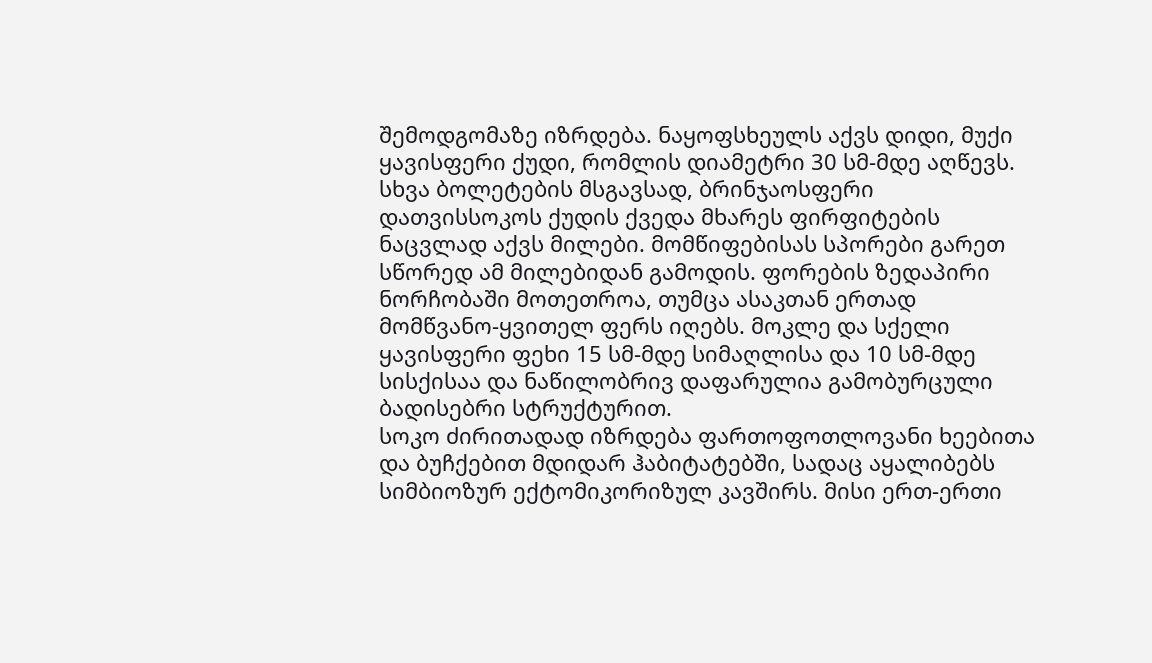შემოდგომაზე იზრდება. ნაყოფსხეულს აქვს დიდი, მუქი ყავისფერი ქუდი, რომლის დიამეტრი 30 სმ-მდე აღწევს. სხვა ბოლეტების მსგავსად, ბრინჯაოსფერი დათვისსოკოს ქუდის ქვედა მხარეს ფირფიტების ნაცვლად აქვს მილები. მომწიფებისას სპორები გარეთ სწორედ ამ მილებიდან გამოდის. ფორების ზედაპირი ნორჩობაში მოთეთროა, თუმცა ასაკთან ერთად მომწვანო-ყვითელ ფერს იღებს. მოკლე და სქელი ყავისფერი ფეხი 15 სმ-მდე სიმაღლისა და 10 სმ-მდე სისქისაა და ნაწილობრივ დაფარულია გამობურცული ბადისებრი სტრუქტურით.
სოკო ძირითადად იზრდება ფართოფოთლოვანი ხეებითა და ბუჩქებით მდიდარ ჰაბიტატებში, სადაც აყალიბებს სიმბიოზურ ექტომიკორიზულ კავშირს. მისი ერთ-ერთი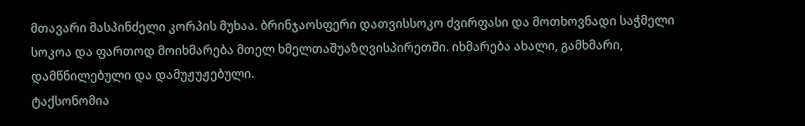მთავარი მასპინძელი კორპის მუხაა. ბრინჯაოსფერი დათვისსოკო ძვირფასი და მოთხოვნადი საჭმელი სოკოა და ფართოდ მოიხმარება მთელ ხმელთაშუაზღვისპირეთში. იხმარება ახალი, გამხმარი, დამწნილებული და დამუჟუჟებული.
ტაქსონომია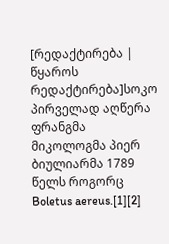[რედაქტირება | წყაროს რედაქტირება]სოკო პირველად აღწერა ფრანგმა მიკოლოგმა პიერ ბიულიარმა 1789 წელს როგორც Boletus aereus.[1][2]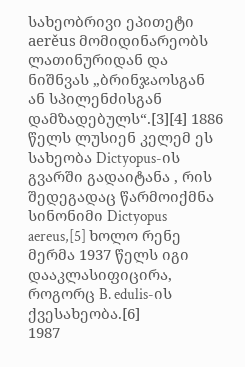სახეობრივი ეპითეტი aerěus მომიდინარეობს ლათინურიდან და ნიშნვას „ბრინჯაოსგან ან სპილენძისგან დამზადებულს“.[3][4] 1886 წელს ლუსიენ კელემ ეს სახეობა Dictyopus-ის გვარში გადაიტანა , რის შედეგადაც წარმოიქმნა სინონიმი Dictyopus aereus,[5] ხოლო რენე მერმა 1937 წელს იგი დააკლასიფიცირა, როგორც B. edulis-ის ქვესახეობა.[6]
1987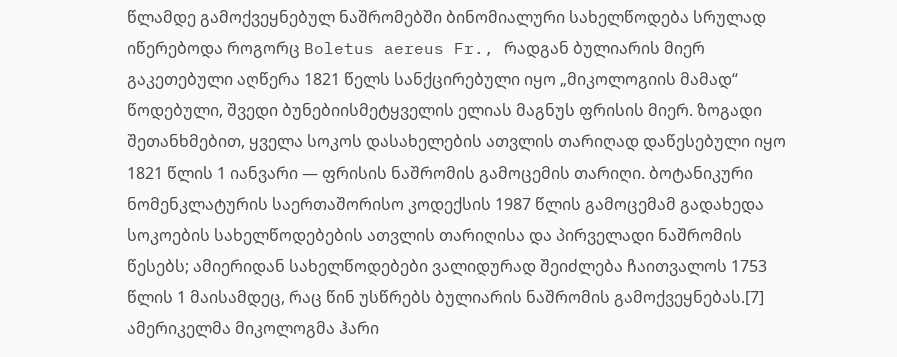წლამდე გამოქვეყნებულ ნაშრომებში ბინომიალური სახელწოდება სრულად იწერებოდა როგორც Boletus aereus Fr., რადგან ბულიარის მიერ გაკეთებული აღწერა 1821 წელს სანქცირებული იყო „მიკოლოგიის მამად“ წოდებული, შვედი ბუნებიისმეტყველის ელიას მაგნუს ფრისის მიერ. ზოგადი შეთანხმებით, ყველა სოკოს დასახელების ათვლის თარიღად დაწესებული იყო 1821 წლის 1 იანვარი — ფრისის ნაშრომის გამოცემის თარიღი. ბოტანიკური ნომენკლატურის საერთაშორისო კოდექსის 1987 წლის გამოცემამ გადახედა სოკოების სახელწოდებების ათვლის თარიღისა და პირველადი ნაშრომის წესებს; ამიერიდან სახელწოდებები ვალიდურად შეიძლება ჩაითვალოს 1753 წლის 1 მაისამდეც, რაც წინ უსწრებს ბულიარის ნაშრომის გამოქვეყნებას.[7]
ამერიკელმა მიკოლოგმა ჰარი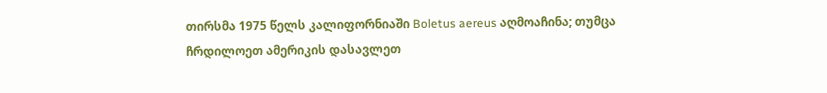თირსმა 1975 წელს კალიფორნიაში Boletus aereus აღმოაჩინა; თუმცა ჩრდილოეთ ამერიკის დასავლეთ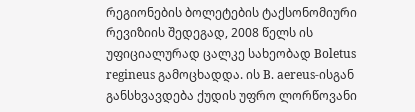რეგიონების ბოლეტების ტაქსონომიური რევიზიის შედეგად, 2008 წელს ის უფიციალურად ცალკე სახეობად Boletus regineus გამოცხადდა. ის B. aereus-ისგან განსხვავდება ქუდის უფრო ლორწოვანი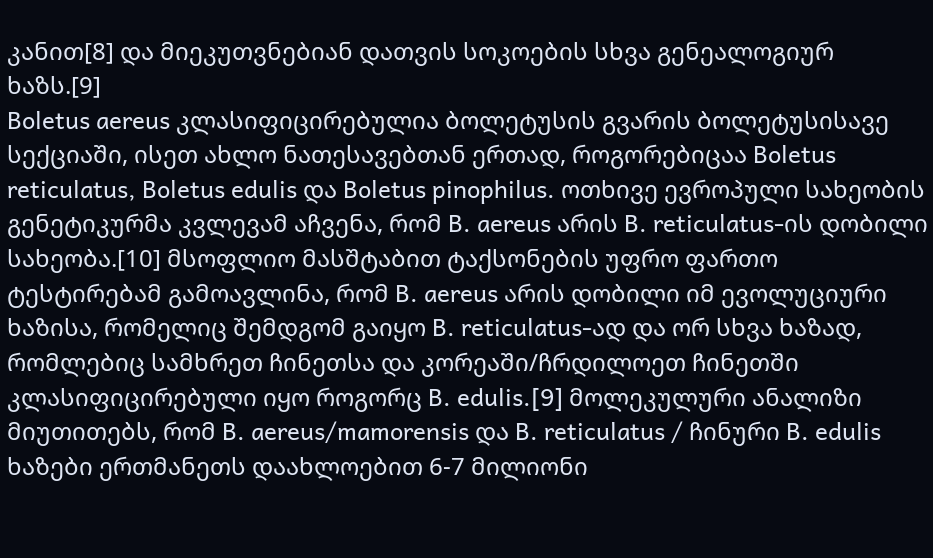კანით[8] და მიეკუთვნებიან დათვის სოკოების სხვა გენეალოგიურ ხაზს.[9]
Boletus aereus კლასიფიცირებულია ბოლეტუსის გვარის ბოლეტუსისავე სექციაში, ისეთ ახლო ნათესავებთან ერთად, როგორებიცაა Boletus reticulatus, Boletus edulis და Boletus pinophilus. ოთხივე ევროპული სახეობის გენეტიკურმა კვლევამ აჩვენა, რომ B. aereus არის B. reticulatus-ის დობილი სახეობა.[10] მსოფლიო მასშტაბით ტაქსონების უფრო ფართო ტესტირებამ გამოავლინა, რომ B. aereus არის დობილი იმ ევოლუციური ხაზისა, რომელიც შემდგომ გაიყო B. reticulatus-ად და ორ სხვა ხაზად, რომლებიც სამხრეთ ჩინეთსა და კორეაში/ჩრდილოეთ ჩინეთში კლასიფიცირებული იყო როგორც B. edulis.[9] მოლეკულური ანალიზი მიუთითებს, რომ B. aereus/mamorensis და B. reticulatus / ჩინური B. edulis ხაზები ერთმანეთს დაახლოებით 6-7 მილიონი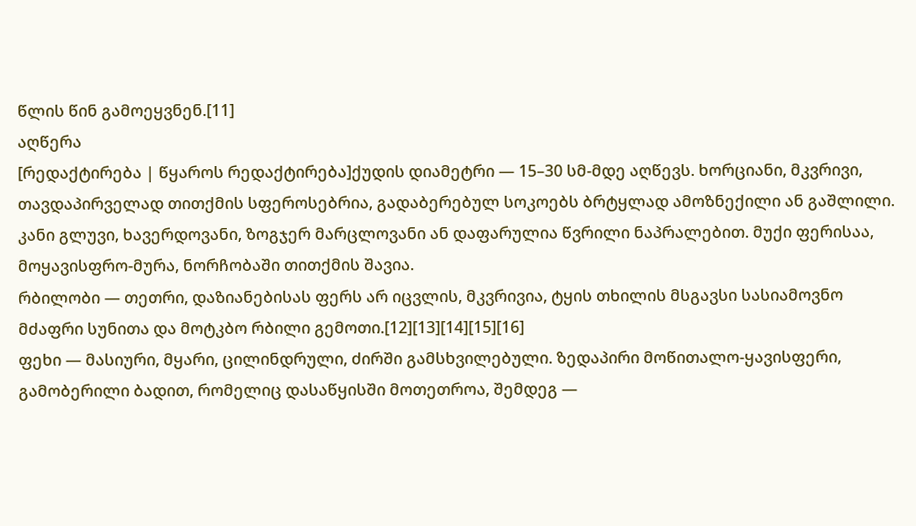წლის წინ გამოეყვნენ.[11]
აღწერა
[რედაქტირება | წყაროს რედაქტირება]ქუდის დიამეტრი — 15–30 სმ-მდე აღწევს. ხორციანი, მკვრივი, თავდაპირველად თითქმის სფეროსებრია, გადაბერებულ სოკოებს ბრტყლად ამოზნექილი ან გაშლილი. კანი გლუვი, ხავერდოვანი, ზოგჯერ მარცლოვანი ან დაფარულია წვრილი ნაპრალებით. მუქი ფერისაა, მოყავისფრო-მურა, ნორჩობაში თითქმის შავია.
რბილობი — თეთრი, დაზიანებისას ფერს არ იცვლის, მკვრივია, ტყის თხილის მსგავსი სასიამოვნო მძაფრი სუნითა და მოტკბო რბილი გემოთი.[12][13][14][15][16]
ფეხი — მასიური, მყარი, ცილინდრული, ძირში გამსხვილებული. ზედაპირი მოწითალო-ყავისფერი, გამობერილი ბადით, რომელიც დასაწყისში მოთეთროა, შემდეგ —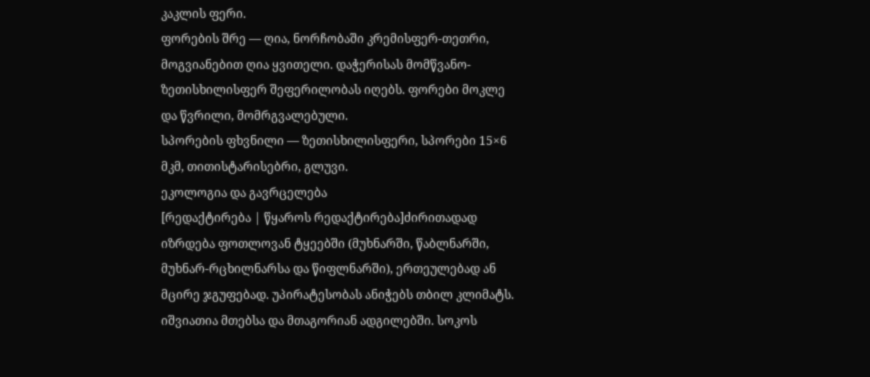კაკლის ფერი.
ფორების შრე — ღია, ნორჩობაში კრემისფერ-თეთრი, მოგვიანებით ღია ყვითელი. დაჭერისას მომწვანო-ზეთისხილისფერ შეფერილობას იღებს. ფორები მოკლე და წვრილი, მომრგვალებული.
სპორების ფხვნილი — ზეთისხილისფერი, სპორები 15×6 მკმ, თითისტარისებრი, გლუვი.
ეკოლოგია და გავრცელება
[რედაქტირება | წყაროს რედაქტირება]ძირითადად იზრდება ფოთლოვან ტყეებში (მუხნარში, წაბლნარში, მუხნარ-რცხილნარსა და წიფლნარში), ერთეულებად ან მცირე ჯგუფებად. უპირატესობას ანიჭებს თბილ კლიმატს. იშვიათია მთებსა და მთაგორიან ადგილებში. სოკოს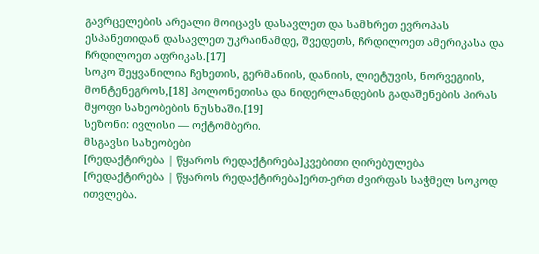გავრცელების არეალი მოიცავს დასავლეთ და სამხრეთ ევროპას ესპანეთიდან დასავლეთ უკრაინამდე, შვედეთს, ჩრდილოეთ ამერიკასა და ჩრდილოეთ აფრიკას.[17]
სოკო შეყვანილია ჩეხეთის, გერმანიის, დანიის, ლიეტუვის, ნორვეგიის, მონტენეგროს,[18] პოლონეთისა და ნიდერლანდების გადაშენების პირას მყოფი სახეობების ნუსხაში.[19]
სეზონი: ივლისი — ოქტომბერი.
მსგავსი სახეობები
[რედაქტირება | წყაროს რედაქტირება]კვებითი ღირებულება
[რედაქტირება | წყაროს რედაქტირება]ერთ-ერთ ძვირფას საჭმელ სოკოდ ითვლება.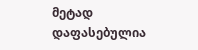მეტად დაფასებულია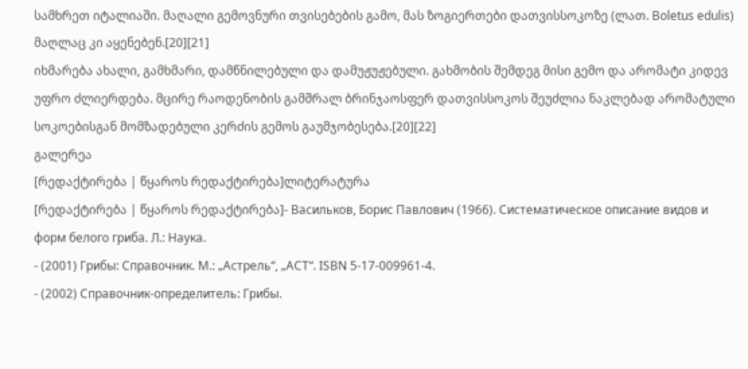სამხრეთ იტალიაში. მაღალი გემოვნური თვისებების გამო, მას ზოგიერთები დათვისსოკოზე (ლათ. Boletus edulis) მაღლაც კი აყენებენ.[20][21]
იხმარება ახალი, გამხმარი, დამწნილებული და დამუჟუჟებული. გახმობის შემდეგ მისი გემო და არომატი კიდევ უფრო ძლიერდება. მცირე რაოდენობის გამშრალ ბრინჯაოსფერ დათვისსოკოს შეუძლია ნაკლებად არომატული სოკოებისგან მომზადებული კერძის გემოს გაუმჯობესება.[20][22]
გალერეა
[რედაქტირება | წყაროს რედაქტირება]ლიტერატურა
[რედაქტირება | წყაროს რედაქტირება]- Васильков, Борис Павлович (1966). Систематическое описание видов и форм белого гриба. Л.: Наука.
- (2001) Грибы: Справочник. М.: „Астрель“, „АСТ“. ISBN 5-17-009961-4.
- (2002) Справочник-определитель: Грибы.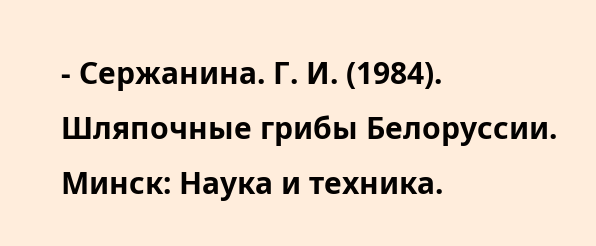- Сержанина. Г. И. (1984). Шляпочные грибы Белоруссии. Минск: Наука и техника.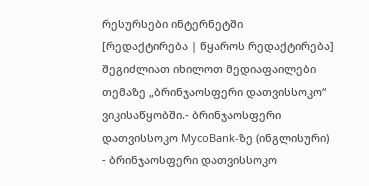რესურსები ინტერნეტში
[რედაქტირება | წყაროს რედაქტირება]
შეგიძლიათ იხილოთ მედიაფაილები თემაზე „ბრინჯაოსფერი დათვისსოკო“ ვიკისაწყობში.- ბრინჯაოსფერი დათვისსოკო MycoBank-ზე (ინგლისური)
- ბრინჯაოსფერი დათვისსოკო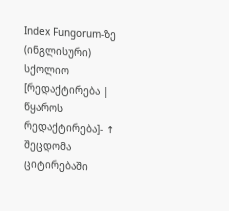Index Fungorum-ზე (ინგლისური)
სქოლიო
[რედაქტირება | წყაროს რედაქტირება]- ↑ შეცდომა ციტირებაში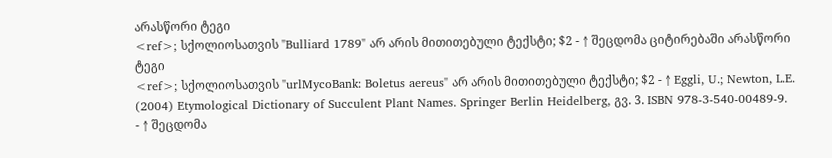არასწორი ტეგი
<ref>; სქოლიოსათვის "Bulliard 1789" არ არის მითითებული ტექსტი; $2 - ↑ შეცდომა ციტირებაში არასწორი ტეგი
<ref>; სქოლიოსათვის "urlMycoBank: Boletus aereus" არ არის მითითებული ტექსტი; $2 - ↑ Eggli, U.; Newton, L.E. (2004) Etymological Dictionary of Succulent Plant Names. Springer Berlin Heidelberg, გვ. 3. ISBN 978-3-540-00489-9.
- ↑ შეცდომა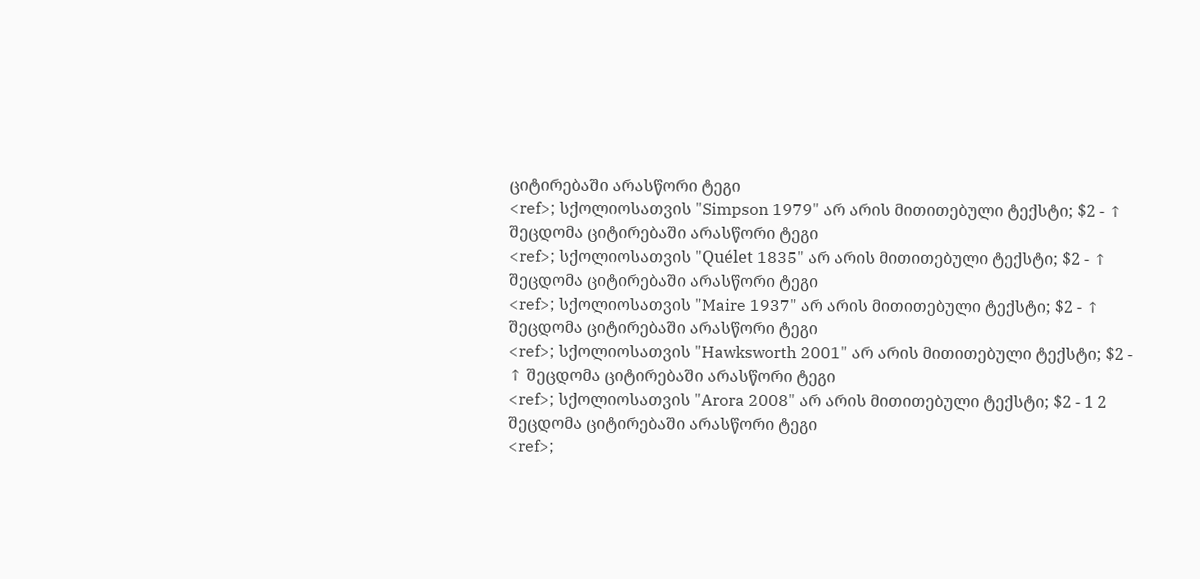ციტირებაში არასწორი ტეგი
<ref>; სქოლიოსათვის "Simpson 1979" არ არის მითითებული ტექსტი; $2 - ↑ შეცდომა ციტირებაში არასწორი ტეგი
<ref>; სქოლიოსათვის "Quélet 1835" არ არის მითითებული ტექსტი; $2 - ↑ შეცდომა ციტირებაში არასწორი ტეგი
<ref>; სქოლიოსათვის "Maire 1937" არ არის მითითებული ტექსტი; $2 - ↑ შეცდომა ციტირებაში არასწორი ტეგი
<ref>; სქოლიოსათვის "Hawksworth 2001" არ არის მითითებული ტექსტი; $2 - ↑ შეცდომა ციტირებაში არასწორი ტეგი
<ref>; სქოლიოსათვის "Arora 2008" არ არის მითითებული ტექსტი; $2 - 1 2 შეცდომა ციტირებაში არასწორი ტეგი
<ref>;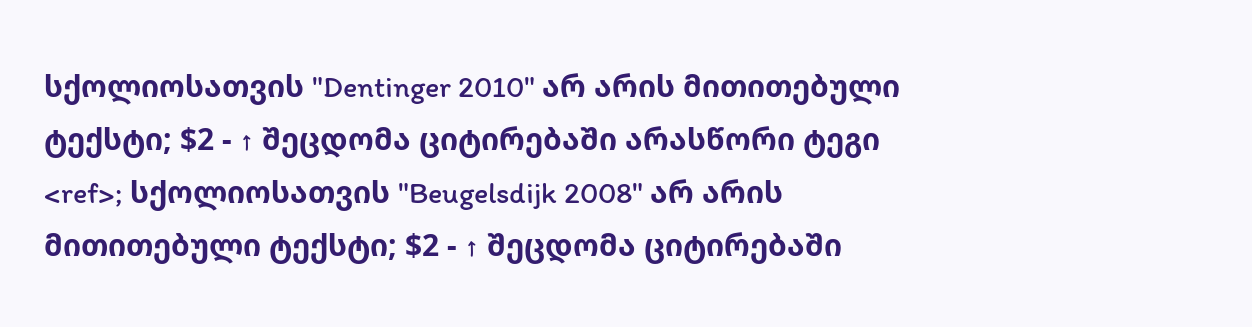სქოლიოსათვის "Dentinger 2010" არ არის მითითებული ტექსტი; $2 - ↑ შეცდომა ციტირებაში არასწორი ტეგი
<ref>; სქოლიოსათვის "Beugelsdijk 2008" არ არის მითითებული ტექსტი; $2 - ↑ შეცდომა ციტირებაში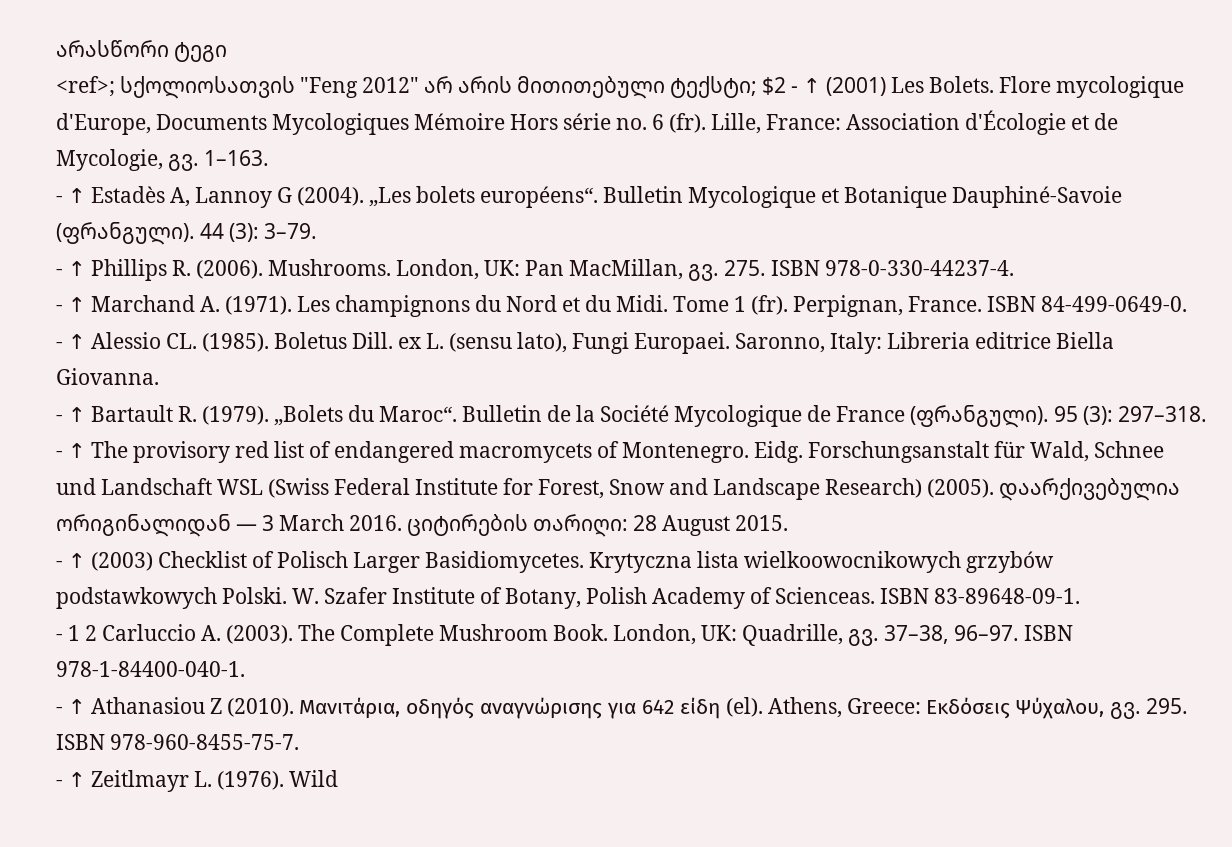არასწორი ტეგი
<ref>; სქოლიოსათვის "Feng 2012" არ არის მითითებული ტექსტი; $2 - ↑ (2001) Les Bolets. Flore mycologique d'Europe, Documents Mycologiques Mémoire Hors série no. 6 (fr). Lille, France: Association d'Écologie et de Mycologie, გვ. 1–163.
- ↑ Estadès A, Lannoy G (2004). „Les bolets européens“. Bulletin Mycologique et Botanique Dauphiné-Savoie (ფრანგული). 44 (3): 3–79.
- ↑ Phillips R. (2006). Mushrooms. London, UK: Pan MacMillan, გვ. 275. ISBN 978-0-330-44237-4.
- ↑ Marchand A. (1971). Les champignons du Nord et du Midi. Tome 1 (fr). Perpignan, France. ISBN 84-499-0649-0.
- ↑ Alessio CL. (1985). Boletus Dill. ex L. (sensu lato), Fungi Europaei. Saronno, Italy: Libreria editrice Biella Giovanna.
- ↑ Bartault R. (1979). „Bolets du Maroc“. Bulletin de la Société Mycologique de France (ფრანგული). 95 (3): 297–318.
- ↑ The provisory red list of endangered macromycets of Montenegro. Eidg. Forschungsanstalt für Wald, Schnee und Landschaft WSL (Swiss Federal Institute for Forest, Snow and Landscape Research) (2005). დაარქივებულია ორიგინალიდან — 3 March 2016. ციტირების თარიღი: 28 August 2015.
- ↑ (2003) Checklist of Polisch Larger Basidiomycetes. Krytyczna lista wielkoowocnikowych grzybów podstawkowych Polski. W. Szafer Institute of Botany, Polish Academy of Scienceas. ISBN 83-89648-09-1.
- 1 2 Carluccio A. (2003). The Complete Mushroom Book. London, UK: Quadrille, გვ. 37–38, 96–97. ISBN 978-1-84400-040-1.
- ↑ Athanasiou Z (2010). Μανιτάρια, οδηγός αναγνώρισης για 642 είδη (el). Athens, Greece: Εκδόσεις Ψύχαλου, გვ. 295. ISBN 978-960-8455-75-7.
- ↑ Zeitlmayr L. (1976). Wild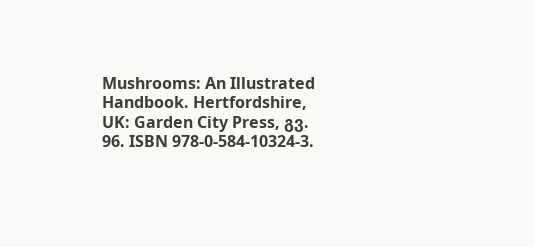Mushrooms: An Illustrated Handbook. Hertfordshire, UK: Garden City Press, გვ. 96. ISBN 978-0-584-10324-3.